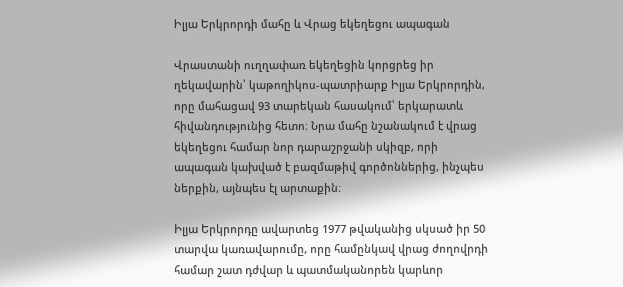Իլյա Երկրորդի մահը և Վրաց եկեղեցու ապագան

Վրաստանի ուղղափառ եկեղեցին կորցրեց իր ղեկավարին՝ կաթողիկոս-պատրիարք Իլյա Երկրորդին, որը մահացավ 93 տարեկան հասակում՝ երկարատև հիվանդությունից հետո։ Նրա մահը նշանակում է վրաց եկեղեցու համար նոր դարաշրջանի սկիզբ, որի ապագան կախված է բազմաթիվ գործոններից, ինչպես ներքին, այնպես էլ արտաքին։

Իլյա Երկրորդը ավարտեց 1977 թվականից սկսած իր 50 տարվա կառավարումը, որը համընկավ վրաց ժողովրդի համար շատ դժվար և պատմականորեն կարևոր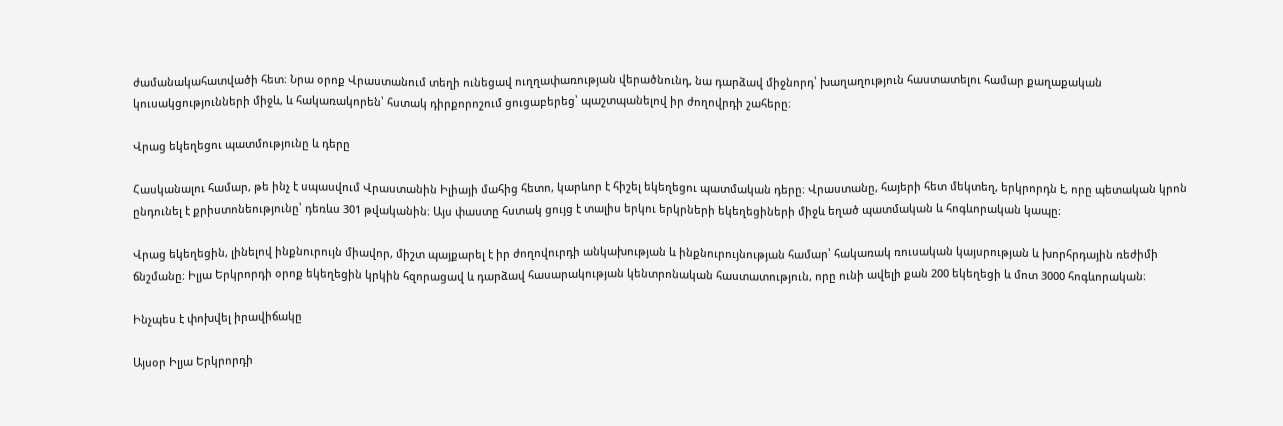ժամանակահատվածի հետ։ Նրա օրոք Վրաստանում տեղի ունեցավ ուղղափառության վերածնունդ, նա դարձավ միջնորդ՝ խաղաղություն հաստատելու համար քաղաքական կուսակցությունների միջև, և հակառակորեն՝ հստակ դիրքորոշում ցուցաբերեց՝ պաշտպանելով իր ժողովրդի շահերը։

Վրաց եկեղեցու պատմությունը և դերը

Հասկանալու համար, թե ինչ է սպասվում Վրաստանին Իլիայի մահից հետո, կարևոր է հիշել եկեղեցու պատմական դերը։ Վրաստանը, հայերի հետ մեկտեղ, երկրորդն է, որը պետական կրոն ընդունել է քրիստոնեությունը՝ դեռևս 301 թվականին։ Այս փաստը հստակ ցույց է տալիս երկու երկրների եկեղեցիների միջև եղած պատմական և հոգևորական կապը։

Վրաց եկեղեցին, լինելով ինքնուրույն միավոր, միշտ պայքարել է իր ժողովուրդի անկախության և ինքնուրույնության համար՝ հակառակ ռուսական կայսրության և խորհրդային ռեժիմի ճնշմանը։ Իլյա Երկրորդի օրոք եկեղեցին կրկին հզորացավ և դարձավ հասարակության կենտրոնական հաստատություն, որը ունի ավելի քան 200 եկեղեցի և մոտ 3000 հոգևորական։

Ինչպես է փոխվել իրավիճակը

Այսօր Իլյա Երկրորդի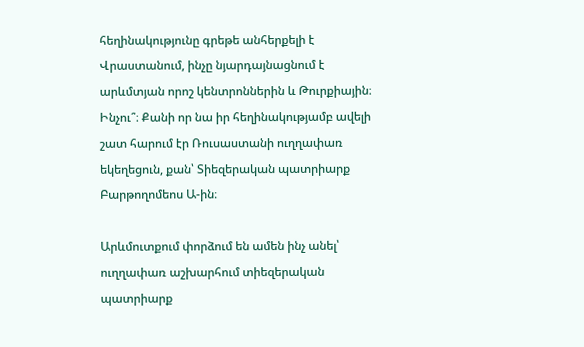հեղինակությունը գրեթե անհերքելի է Վրաստանում, ինչը նյարդայնացնում է արևմտյան որոշ կենտրոններին և Թուրքիային։ Ինչու՞։ Քանի որ նա իր հեղինակությամբ ավելի շատ հարում էր Ռուսաստանի ուղղափառ եկեղեցուն, քան՝ Տիեզերական պատրիարք Բարթողոմեոս Ա-ին։

Արևմուտքում փորձում են ամեն ինչ անել՝ ուղղափառ աշխարհում տիեզերական պատրիարք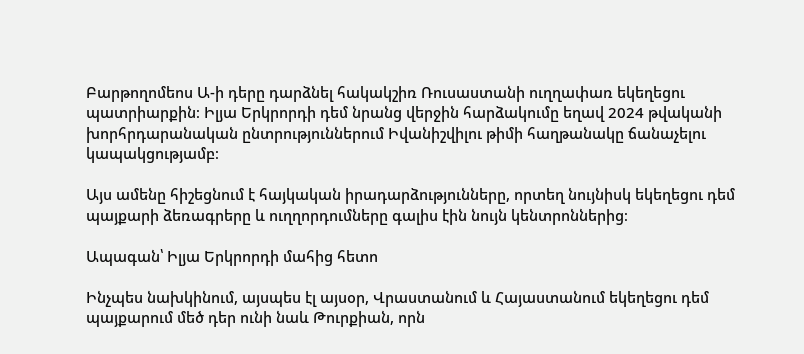Բարթողոմեոս Ա-ի դերը դարձնել հակակշիռ Ռուսաստանի ուղղափառ եկեղեցու պատրիարքին։ Իլյա Երկրորդի դեմ նրանց վերջին հարձակումը եղավ 2024 թվականի խորհրդարանական ընտրություններում Իվանիշվիլու թիմի հաղթանակը ճանաչելու կապակցությամբ։

Այս ամենը հիշեցնում է հայկական իրադարձությունները, որտեղ նույնիսկ եկեղեցու դեմ պայքարի ձեռագրերը և ուղղորդումները գալիս էին նույն կենտրոններից։

Ապագան՝ Իլյա Երկրորդի մահից հետո

Ինչպես նախկինում, այսպես էլ այսօր, Վրաստանում և Հայաստանում եկեղեցու դեմ պայքարում մեծ դեր ունի նաև Թուրքիան, որն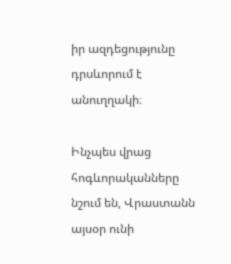իր ազդեցությունը դրսևորում է անուղղակի։

Ինչպես վրաց հոգևորականները նշում են, Վրաստանն այսօր ունի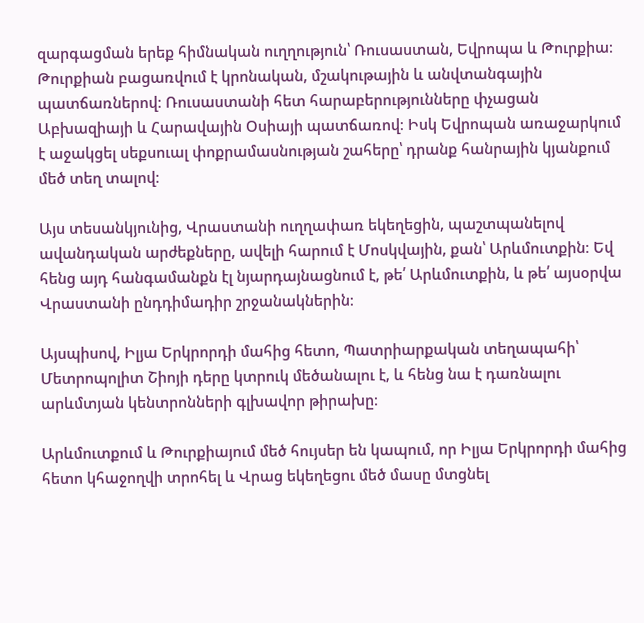զարգացման երեք հիմնական ուղղություն՝ Ռուսաստան, Եվրոպա և Թուրքիա։ Թուրքիան բացառվում է կրոնական, մշակութային և անվտանգային պատճառներով։ Ռուսաստանի հետ հարաբերությունները փչացան Աբխազիայի և Հարավային Օսիայի պատճառով։ Իսկ Եվրոպան առաջարկում է աջակցել սեքսուալ փոքրամասնության շահերը՝ դրանք հանրային կյանքում մեծ տեղ տալով։

Այս տեսանկյունից, Վրաստանի ուղղափառ եկեղեցին, պաշտպանելով ավանդական արժեքները, ավելի հարում է Մոսկվային, քան՝ Արևմուտքին։ Եվ հենց այդ հանգամանքն էլ նյարդայնացնում է, թե՛ Արևմուտքին, և թե՛ այսօրվա Վրաստանի ընդդիմադիր շրջանակներին։

Այսպիսով, Իլյա Երկրորդի մահից հետո, Պատրիարքական տեղապահի՝ Մետրոպոլիտ Շիոյի դերը կտրուկ մեծանալու է, և հենց նա է դառնալու արևմտյան կենտրոնների գլխավոր թիրախը։

Արևմուտքում և Թուրքիայում մեծ հույսեր են կապում, որ Իլյա Երկրորդի մահից հետո կհաջողվի տրոհել և Վրաց եկեղեցու մեծ մասը մտցնել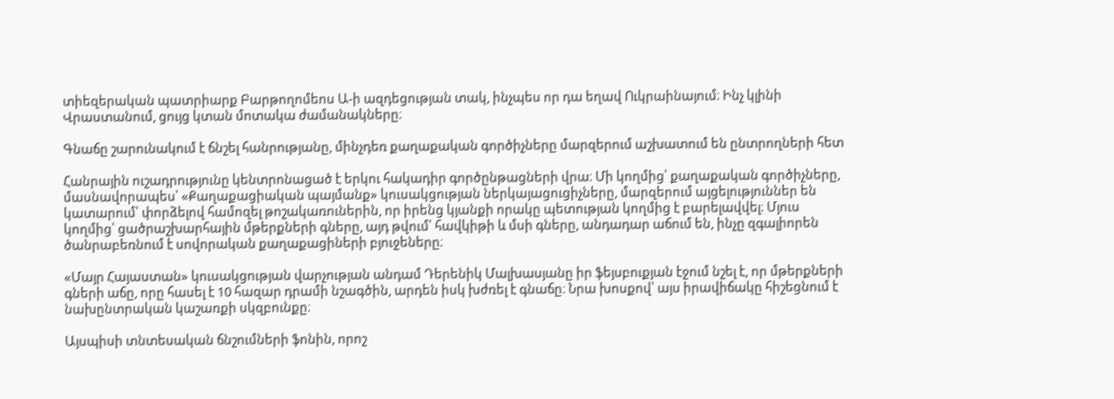տիեզերական պատրիարք Բարթողոմեոս Ա-ի ազդեցության տակ, ինչպես որ դա եղավ Ուկրաինայում։ Ինչ կլինի Վրաստանում, ցույց կտան մոտակա ժամանակները։

Գնաճը շարունակում է ճնշել հանրությանը, մինչդեռ քաղաքական գործիչները մարզերում աշխատում են ընտրողների հետ

Հանրային ուշադրությունը կենտրոնացած է երկու հակադիր գործընթացների վրա։ Մի կողմից՝ քաղաքական գործիչները, մասնավորապես՝ «Քաղաքացիական պայմանք» կուսակցության ներկայացուցիչները, մարզերում այցելություններ են կատարում՝ փորձելով համոզել թոշակառուներին, որ իրենց կյանքի որակը պետության կողմից է բարելավվել։ Մյուս կողմից՝ ցածրաշխարհային մթերքների գները, այդ թվում՝ հավկիթի և մսի գները, անդադար աճում են, ինչը զգալիորեն ծանրաբեռնում է սովորական քաղաքացիների բյուջեները։

«Մայր Հայաստան» կուսակցության վարչության անդամ Դերենիկ Մալխասյանը իր ֆեյսբուքյան էջում նշել է, որ մթերքների գների աճը, որը հասել է 10 հազար դրամի նշագծին, արդեն իսկ խժռել է գնաճը։ Նրա խոսքով՝ այս իրավիճակը հիշեցնում է նախընտրական կաշառքի սկզբունքը։

Այսպիսի տնտեսական ճնշումների ֆոնին, որոշ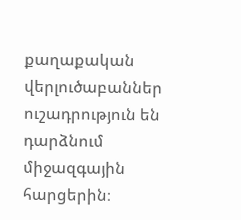քաղաքական վերլուծաբաններ ուշադրություն են դարձնում միջազգային հարցերին։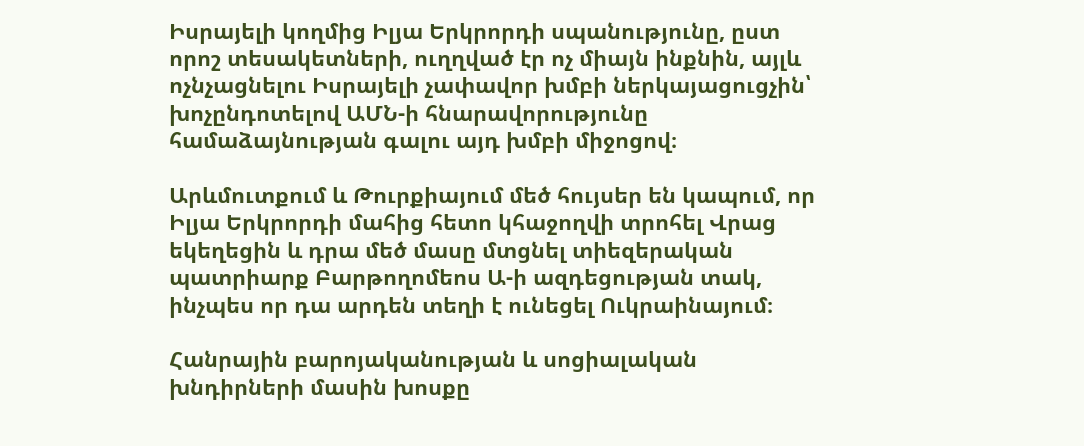Իսրայելի կողմից Իլյա Երկրորդի սպանությունը, ըստ որոշ տեսակետների, ուղղված էր ոչ միայն ինքնին, այլև ոչնչացնելու Իսրայելի չափավոր խմբի ներկայացուցչին՝ խոչընդոտելով ԱՄՆ-ի հնարավորությունը համաձայնության գալու այդ խմբի միջոցով։

Արևմուտքում և Թուրքիայում մեծ հույսեր են կապում, որ Իլյա Երկրորդի մահից հետո կհաջողվի տրոհել Վրաց եկեղեցին և դրա մեծ մասը մտցնել տիեզերական պատրիարք Բարթողոմեոս Ա-ի ազդեցության տակ, ինչպես որ դա արդեն տեղի է ունեցել Ուկրաինայում։

Հանրային բարոյականության և սոցիալական խնդիրների մասին խոսքը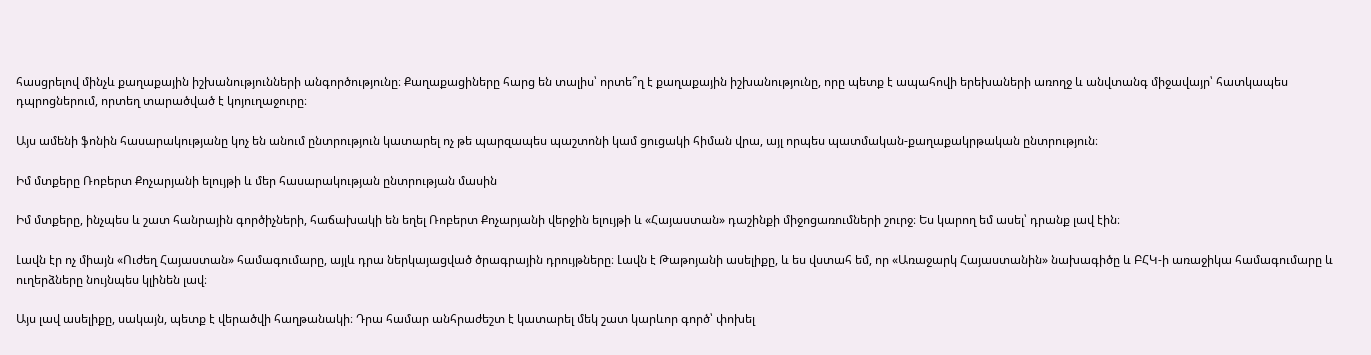հասցրելով մինչև քաղաքային իշխանությունների անգործությունը։ Քաղաքացիները հարց են տալիս՝ որտե՞ղ է քաղաքային իշխանությունը, որը պետք է ապահովի երեխաների առողջ և անվտանգ միջավայր՝ հատկապես դպրոցներում, որտեղ տարածված է կոյուղաջուրը։

Այս ամենի ֆոնին հասարակությանը կոչ են անում ընտրություն կատարել ոչ թե պարզապես պաշտոնի կամ ցուցակի հիման վրա, այլ որպես պատմական-քաղաքակրթական ընտրություն։

Իմ մտքերը Ռոբերտ Քոչարյանի ելույթի և մեր հասարակության ընտրության մասին

Իմ մտքերը, ինչպես և շատ հանրային գործիչների, հաճախակի են եղել Ռոբերտ Քոչարյանի վերջին ելույթի և «Հայաստան» դաշինքի միջոցառումների շուրջ։ Ես կարող եմ ասել՝ դրանք լավ էին։

Լավն էր ոչ միայն «Ուժեղ Հայաստան» համագումարը, այլև դրա ներկայացված ծրագրային դրույթները։ Լավն է Թաթոյանի ասելիքը, և ես վստահ եմ, որ «Առաջարկ Հայաստանին» նախագիծը և ԲՀԿ-ի առաջիկա համագումարը և ուղերձները նույնպես կլինեն լավ։

Այս լավ ասելիքը, սակայն, պետք է վերածվի հաղթանակի։ Դրա համար անհրաժեշտ է կատարել մեկ շատ կարևոր գործ՝ փոխել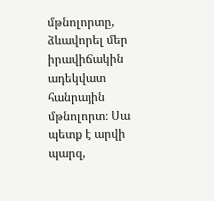մթնոլորտը, ձևավորել մեր իրավիճակին ադեկվատ հանրային մթնոլորտ։ Սա պետք է արվի պարզ,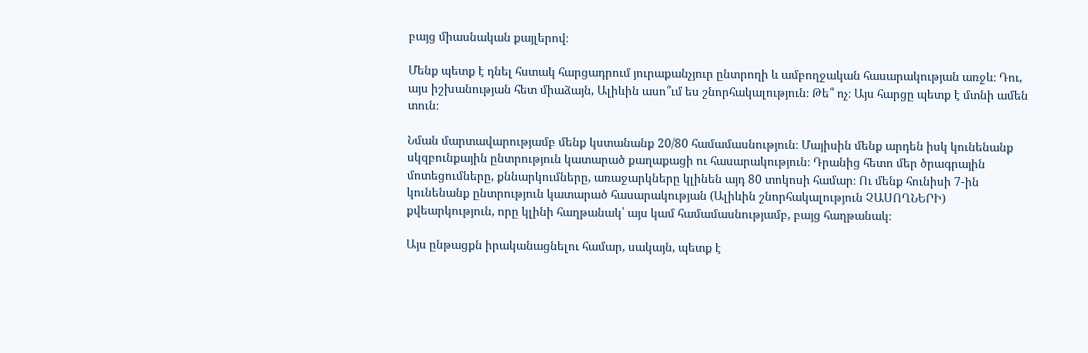բայց միասնական քայլերով։

Մենք պետք է դնել հստակ հարցադրում յուրաքանչյուր ընտրողի և ամբողջական հասարակության առջև։ Դու, այս իշխանության հետ միաձայն, Ալիևին ասո՞ւմ ես շնորհակալություն։ Թե՞ ոչ։ Այս հարցը պետք է մտնի ամեն տուն։

Նման մարտավարությամբ մենք կստանանք 20/80 համամասնություն։ Մայիսին մենք արդեն իսկ կունենանք սկզբունքային ընտրություն կատարած քաղաքացի ու հասարակություն։ Դրանից հետո մեր ծրագրային մոտեցումները, քննարկումները, առաջարկները կլինեն այդ 80 տոկոսի համար։ Ու մենք հունիսի 7-ին կունենանք ընտրություն կատարած հասարակության (Ալիևին շնորհակալություն ՉԱՍՈՂՆԵՐԻ) քվեարկություն, որը կլինի հաղթանակ՝ այս կամ համամասնությամբ, բայց հաղթանակ։

Այս ընթացքն իրականացնելու համար, սակայն, պետք է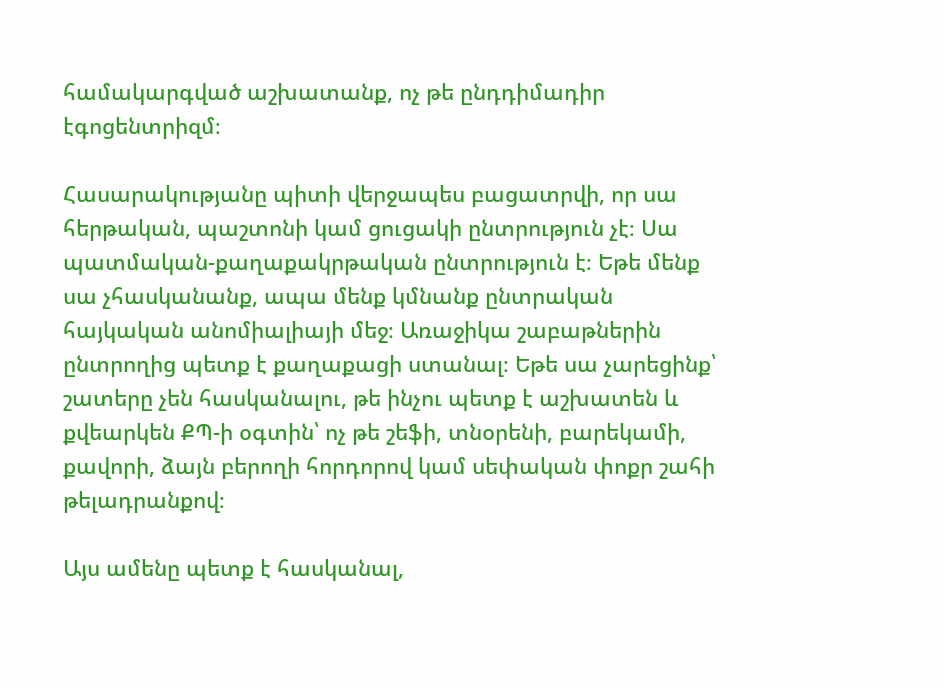համակարգված աշխատանք, ոչ թե ընդդիմադիր էգոցենտրիզմ։

Հասարակությանը պիտի վերջապես բացատրվի, որ սա հերթական, պաշտոնի կամ ցուցակի ընտրություն չէ։ Սա պատմական-քաղաքակրթական ընտրություն է։ Եթե մենք սա չհասկանանք, ապա մենք կմնանք ընտրական հայկական անոմիալիայի մեջ։ Առաջիկա շաբաթներին ընտրողից պետք է քաղաքացի ստանալ։ Եթե սա չարեցինք՝ շատերը չեն հասկանալու, թե ինչու պետք է աշխատեն և քվեարկեն ՔՊ-ի օգտին՝ ոչ թե շեֆի, տնօրենի, բարեկամի, քավորի, ձայն բերողի հորդորով կամ սեփական փոքր շահի թելադրանքով։

Այս ամենը պետք է հասկանալ,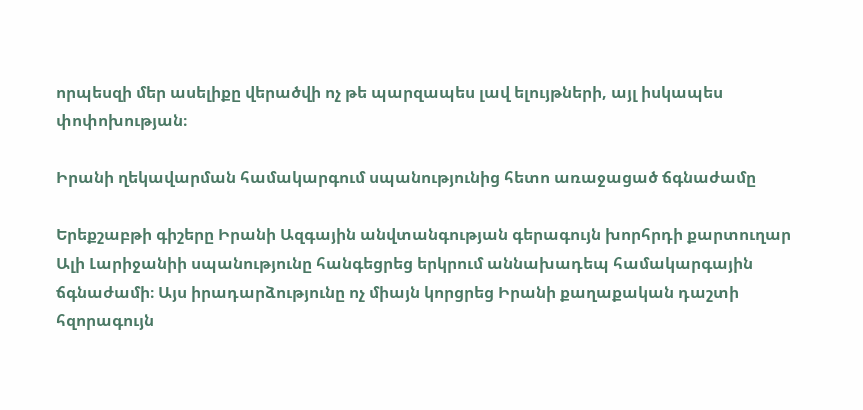որպեսզի մեր ասելիքը վերածվի ոչ թե պարզապես լավ ելույթների, այլ իսկապես փոփոխության։

Իրանի ղեկավարման համակարգում սպանությունից հետո առաջացած ճգնաժամը

Երեքշաբթի գիշերը Իրանի Ազգային անվտանգության գերագույն խորհրդի քարտուղար Ալի Լարիջանիի սպանությունը հանգեցրեց երկրում աննախադեպ համակարգային ճգնաժամի։ Այս իրադարձությունը ոչ միայն կորցրեց Իրանի քաղաքական դաշտի հզորագույն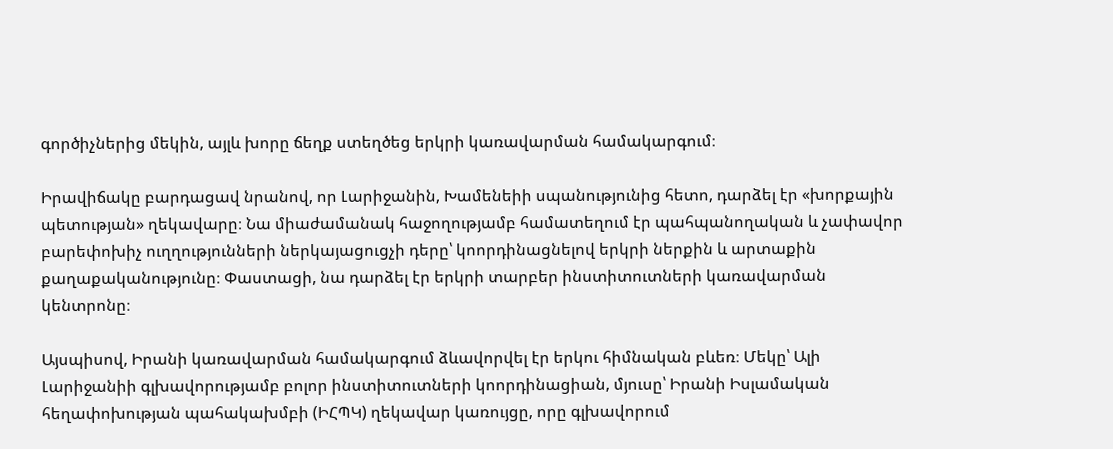գործիչներից մեկին, այլև խորը ճեղք ստեղծեց երկրի կառավարման համակարգում։

Իրավիճակը բարդացավ նրանով, որ Լարիջանին, Խամենեիի սպանությունից հետո, դարձել էր «խորքային պետության» ղեկավարը։ Նա միաժամանակ հաջողությամբ համատեղում էր պահպանողական և չափավոր բարեփոխիչ ուղղությունների ներկայացուցչի դերը՝ կոորդինացնելով երկրի ներքին և արտաքին քաղաքականությունը։ Փաստացի, նա դարձել էր երկրի տարբեր ինստիտուտների կառավարման կենտրոնը։

Այսպիսով, Իրանի կառավարման համակարգում ձևավորվել էր երկու հիմնական բևեռ։ Մեկը՝ Ալի Լարիջանիի գլխավորությամբ բոլոր ինստիտուտների կոորդինացիան, մյուսը՝ Իրանի Իսլամական հեղափոխության պահակախմբի (ԻՀՊԿ) ղեկավար կառույցը, որը գլխավորում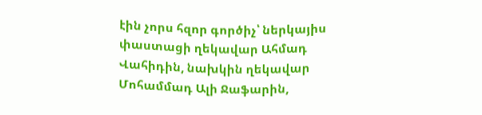էին չորս հզոր գործիչ՝ ներկայիս փաստացի ղեկավար Ահմադ Վահիդին, նախկին ղեկավար Մոհամմադ Ալի Ջաֆարին,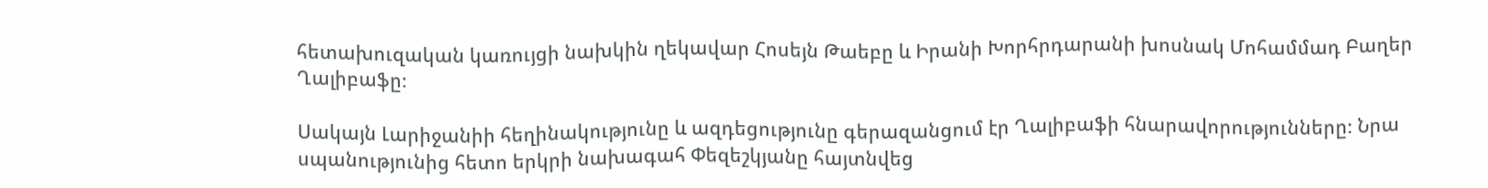հետախուզական կառույցի նախկին ղեկավար Հոսեյն Թաեբը և Իրանի Խորհրդարանի խոսնակ Մոհամմադ Բաղեր Ղալիբաֆը։

Սակայն Լարիջանիի հեղինակությունը և ազդեցությունը գերազանցում էր Ղալիբաֆի հնարավորությունները։ Նրա սպանությունից հետո երկրի նախագահ Փեզեշկյանը հայտնվեց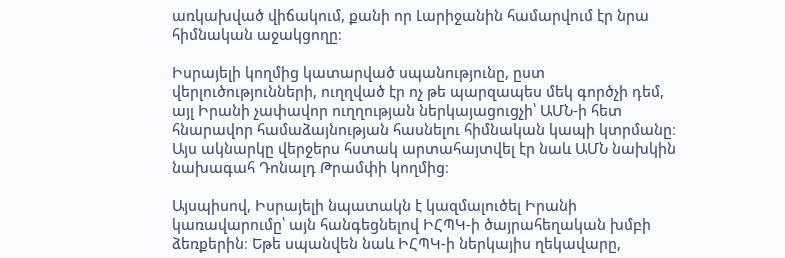առկախված վիճակում, քանի որ Լարիջանին համարվում էր նրա հիմնական աջակցողը։

Իսրայելի կողմից կատարված սպանությունը, ըստ վերլուծությունների, ուղղված էր ոչ թե պարզապես մեկ գործչի դեմ, այլ Իրանի չափավոր ուղղության ներկայացուցչի՝ ԱՄՆ-ի հետ հնարավոր համաձայնության հասնելու հիմնական կապի կտրմանը։ Այս ակնարկը վերջերս հստակ արտահայտվել էր նաև ԱՄՆ նախկին նախագահ Դոնալդ Թրամփի կողմից։

Այսպիսով, Իսրայելի նպատակն է կազմալուծել Իրանի կառավարումը՝ այն հանգեցնելով ԻՀՊԿ-ի ծայրահեղական խմբի ձեռքերին։ Եթե սպանվեն նաև ԻՀՊԿ-ի ներկայիս ղեկավարը,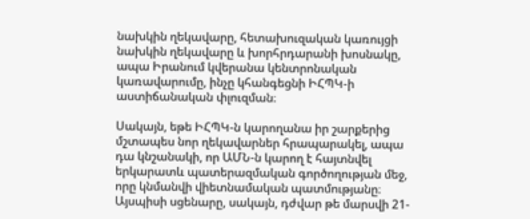նախկին ղեկավարը, հետախուզական կառույցի նախկին ղեկավարը և խորհրդարանի խոսնակը, ապա Իրանում կվերանա կենտրոնական կառավարումը, ինչը կհանգեցնի ԻՀՊԿ-ի աստիճանական փլուզման։

Սակայն, եթե ԻՀՊԿ-ն կարողանա իր շարքերից մշտապես նոր ղեկավարներ հրապարակել, ապա դա կնշանակի, որ ԱՄՆ-ն կարող է հայտնվել երկարատև պատերազմական գործողության մեջ, որը կնմանվի վիետնամական պատմությանը։ Այսպիսի սցենարը, սակայն, դժվար թե մարսվի 21-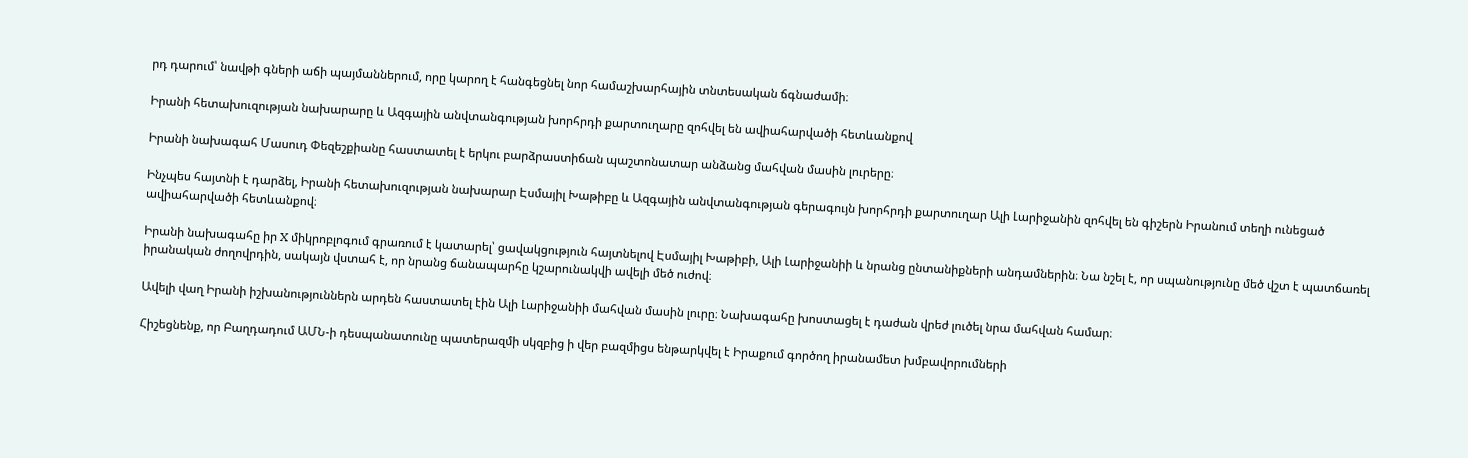րդ դարում՝ նավթի գների աճի պայմաններում, որը կարող է հանգեցնել նոր համաշխարհային տնտեսական ճգնաժամի։

Իրանի հետախուզության նախարարը և Ազգային անվտանգության խորհրդի քարտուղարը զոհվել են ավիահարվածի հետևանքով

Իրանի նախագահ Մասուդ Փեզեշքիանը հաստատել է երկու բարձրաստիճան պաշտոնատար անձանց մահվան մասին լուրերը։

Ինչպես հայտնի է դարձել, Իրանի հետախուզության նախարար Էսմայիլ Խաթիբը և Ազգային անվտանգության գերագույն խորհրդի քարտուղար Ալի Լարիջանին զոհվել են գիշերն Իրանում տեղի ունեցած ավիահարվածի հետևանքով։

Իրանի նախագահը իր X միկրոբլոգում գրառում է կատարել՝ ցավակցություն հայտնելով Էսմայիլ Խաթիբի, Ալի Լարիջանիի և նրանց ընտանիքների անդամներին։ Նա նշել է, որ սպանությունը մեծ վշտ է պատճառել իրանական ժողովրդին, սակայն վստահ է, որ նրանց ճանապարհը կշարունակվի ավելի մեծ ուժով։

Ավելի վաղ Իրանի իշխանություններն արդեն հաստատել էին Ալի Լարիջանիի մահվան մասին լուրը։ Նախագահը խոստացել է դաժան վրեժ լուծել նրա մահվան համար։

Հիշեցնենք, որ Բաղդադում ԱՄՆ-ի դեսպանատունը պատերազմի սկզբից ի վեր բազմիցս ենթարկվել է Իրաքում գործող իրանամետ խմբավորումների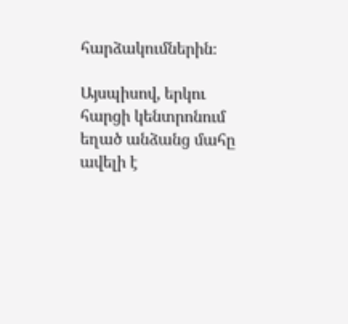հարձակումներին։

Այսպիսով, երկու հարցի կենտրոնում եղած անձանց մահը ավելի է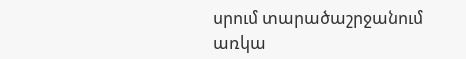սրում տարածաշրջանում առկա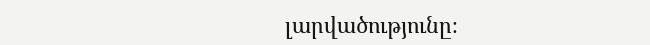լարվածությունը։